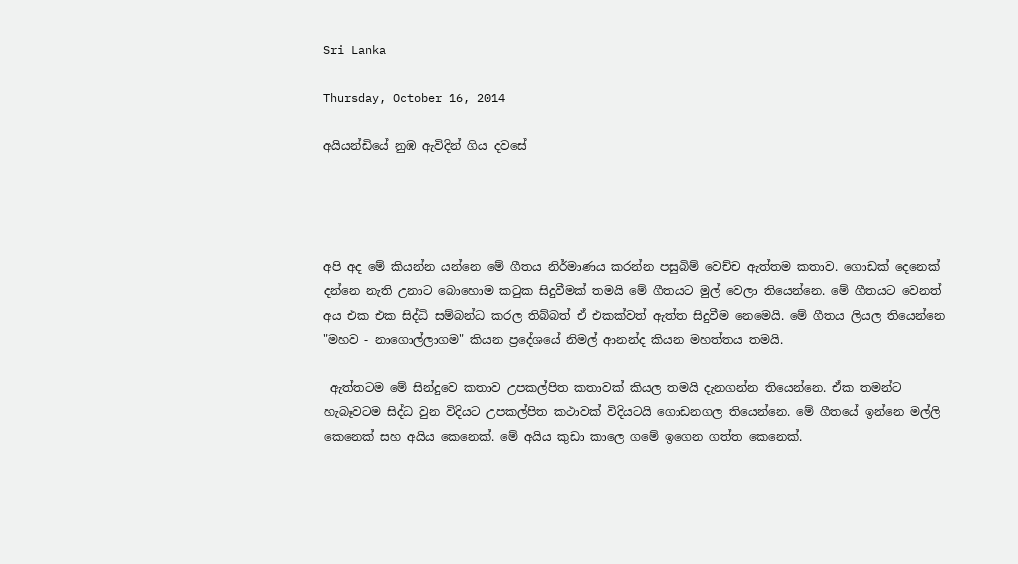Sri Lanka

Thursday, October 16, 2014

අයියන්ඩියේ නුඹ ඇවිදින් ගිය දවසේ




අපි අද මේ කියන්න යන්නෙ මේ ගීතය නිර්මාණය කරන්න පසුබිම් වෙච්ච ඇත්තම කතාව. ගොඩක් දෙනෙක් දන්නෙ නැති උනාට බොහොම කටුක සිදුවීමක් තමයි මේ ගීතයට මුල් වෙලා තියෙන්නෙ. මේ ගීතයට වෙනත් අය එක එක සිද්ධි සම්බන්ධ කරල තිබ්බත් ඒ එකක්වත් ඇත්ත සිදුවීම නෙමෙයි. මේ ගීතය ලියල තියෙන්නෙ "මහව - නාගොල්ලාගම" කියන ප්‍රදේශයේ නිමල් ආනන්ද කියන මහත්තය තමයි.

 ඇත්තටම මේ සින්දුවෙ කතාව උපකල්පිත කතාවක් කියල තමයි දැනගන්න තියෙන්නෙ. ඒක තමන්ට හැබෑවටම සිද්ධ වුන විදියට උපකල්පිත කථාවක් විදියටයි ගොඩනගල තියෙන්නෙ. මේ ගීතයේ ඉන්නෙ මල්ලි කෙනෙක් සහ අයිය කෙනෙක්. මේ අයිය කුඩා කාලෙ ගමේ ඉගෙන ගත්ත කෙනෙක්.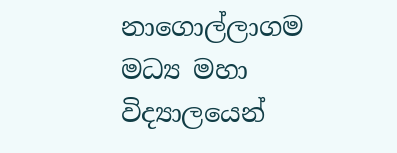නාගොල්ලාගම මධ්‍ය මහා විද්‍යාලයෙන්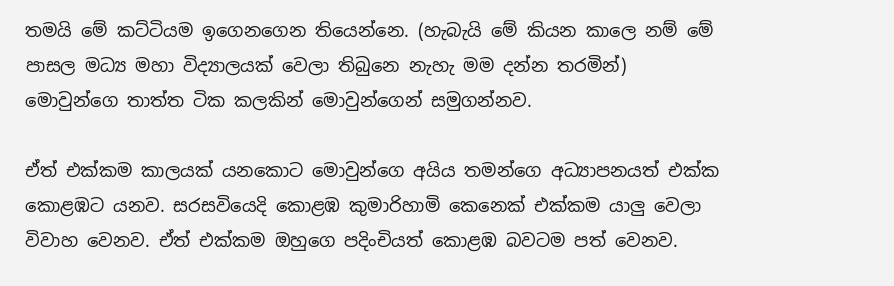තමයි මේ කට්ටියම ඉගෙනගෙන තියෙන්නෙ. (හැබැයි මේ කියන කාලෙ නම් මේ පාසල මධ්‍ය මහා විද්‍යාලයක් වෙලා තිබුනෙ නැහැ මම දන්න තරමින්) මොවුන්ගෙ තාත්ත ටික කලකින් මොවුන්ගෙන් සමුගන්නව.

ඒත් එක්කම කාලයක් යනකොට මොවුන්ගෙ අයිය තමන්ගෙ අධ්‍යාපනයත් එක්ක කොළඹට යනව. සරසවියෙදි කොළඹ කුමාරිහාමි කෙනෙක් එක්කම යාලු වෙලා විවාහ වෙනව. ඒත් එක්කම ඔහුගෙ පදිංචියත් කොළඹ බවටම පත් වෙනව.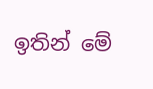ඉතින් මේ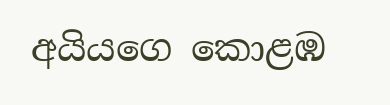අයියගෙ කොළඹ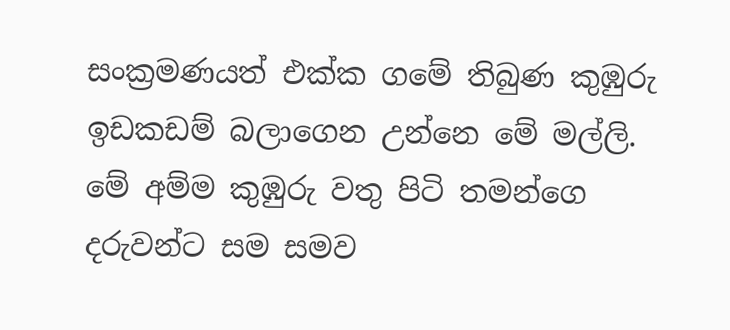සංක්‍රමණයත් එක්ක ගමේ තිබුණ කුඹුරු ඉඩකඩම් බලාගෙන උන්නෙ මේ මල්ලි. මේ අම්ම කුඹුරු වතු පිටි තමන්ගෙ දරුවන්ට සම සමව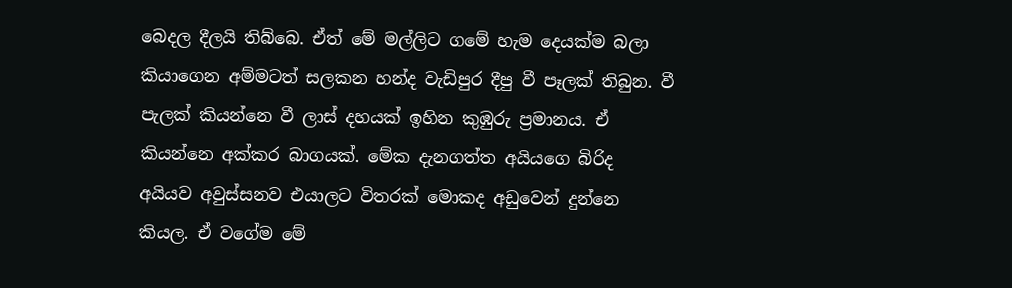බෙදල දීලයි තිබ්බෙ. ඒත් මේ මල්ලිට ගමේ හැම දෙයක්ම බලා කියාගෙන අම්මටත් සලකන හන්ද වැඩිපුර දීපු වී පෑලක් තිබුන. වී පැලක් කියන්නෙ වී ලාස් දහයක් ඉහින කුඹුරු ප්‍රමානය. ඒ කියන්නෙ අක්කර බාගයක්. මේක දැනගත්ත අයියගෙ බිරිද අයියව අවුස්සනව එයාලට විතරක් මොකද අඩුවෙන් දුන්නෙ කියල. ඒ වගේම මේ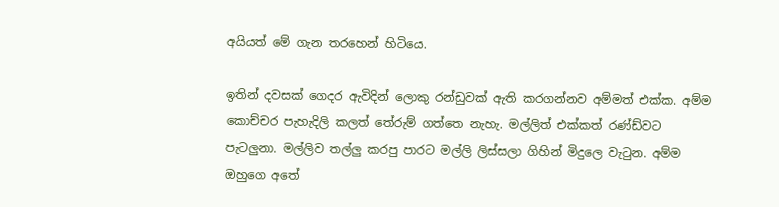අයියත් මේ ගැන තරහෙන් හිටියෙ.

ඉතින් දවසක් ගෙදර ඇවිදින් ලොකු රන්ඩුවක් ඇති කරගන්නව අම්මත් එක්ක. අම්ම කොච්චර පැහැදිලි කලත් තේරුම් ගත්තෙ නැහැ. මල්ලිත් එක්කත් රණ්ඩ්වට පැටලුනා. මල්ලිව තල්ලු කරපු පාරට මල්ලි ලිස්සලා ගිහින් මිදුලෙ වැටුන. අම්ම ඔහුගෙ අතේ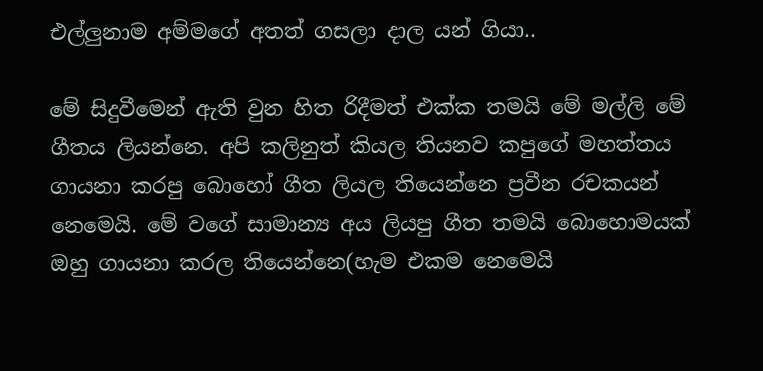එල්ලුනාම අම්මගේ අතත් ගසලා දාල යන් ගියා..

මේ සිදුවීමෙන් ඇති වුන හිත රිදීමත් එක්ක තමයි මේ මල්ලි මේ ගීතය ලියන්නෙ. අපි කලිනුත් කියල තියනව කපුගේ මහත්තය ගායනා කරපු බොහෝ ගීත ලියල තියෙන්නෙ ප්‍රවීන රචකයන් නෙමෙයි. මේ වගේ සාමාන්‍ය අය ලියපු ගීත තමයි බොහොමයක් ඔහු ගායනා කරල තියෙන්නෙ(හැම එකම නෙමෙයි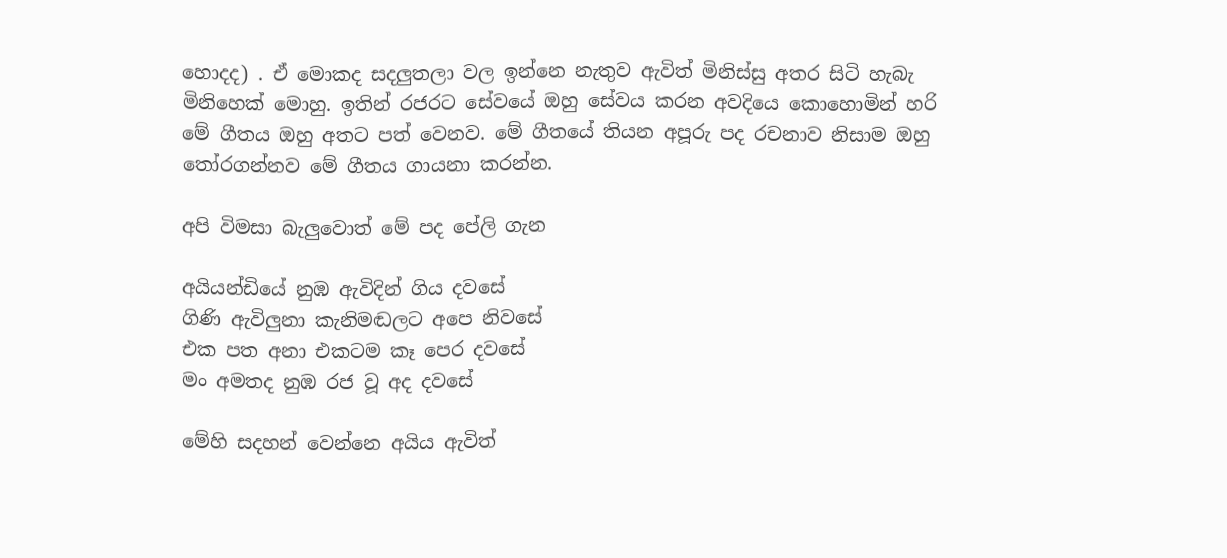හොදද) . ඒ මොකද සදලුතලා වල ඉන්නෙ නැතුව ඇවිත් මිනිස්සු අතර සිටි හැබැ මිනිහෙක් මොහු. ඉතින් රජරට සේවයේ ඔහු සේවය කරන අවදියෙ කොහොමින් හරි මේ ගීතය ඔහු අතට පත් වෙනව. මේ ගීතයේ තියන අපූරු පද රචනාව නිසාම ඔහු තෝරගන්නව මේ ගීතය ගායනා කරන්න.

අපි විමසා බැලුවොත් මේ පද පේලි ගැන

අයියන්ඩියේ නුඹ ඇවිදින් ගිය දවසේ
ගිණි ඇවිලුනා කැනිමඬලට අපෙ නිවසේ
එක පත අනා එකටම කෑ පෙර දවසේ
මං අමතද නුඹ රජ වූ අද දවසේ

මේහි සදහන් වෙන්නෙ අයිය ඇවිත්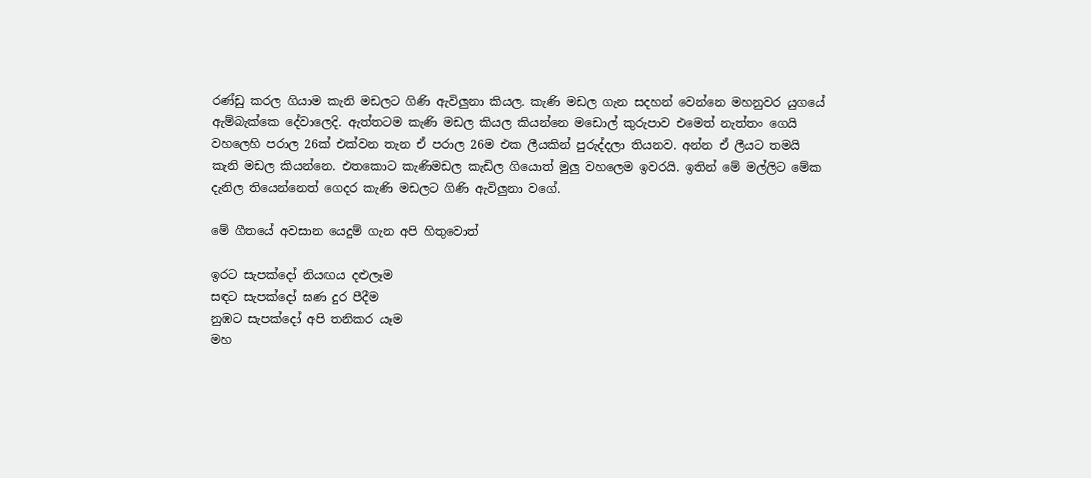රණ්ඩු කරල ගියාම කැනි මඩලට ගිණි ඇවිලුනා කියල. කැණි මඩල ගැන සදහන් වෙන්නෙ මහනුවර යුගයේ ඇම්බැක්කෙ දේවාලෙදි. ඇත්තටම කැණි මඩල කියල කියන්නෙ මඩොල් කුරුපාව එමෙත් නැත්තං ගෙයි වහලෙහි පරාල 26ක් එක්වන තැන ඒ පරාල 26ම එක ලීයකින් පුරුද්දලා තියනව. අන්න ඒ ලීයට තමයි කැනි මඩල කියන්නෙ. එතකොට කැණිමඩල කැඩිල ගියොත් මුලු වහලෙම ඉවරයි. ඉතින් මේ මල්ලිට මේක දැනිල තියෙන්නෙත් ගෙදර කැණි මඩලට ගිණි ඇවිලුනා වගේ.

මේ ගීතයේ අවසාන යෙදුම් ගැන අපි හිතුවොත්

ඉරට සැපක්දෝ නියඟය දළුලෑම
සඳට සැපක්දෝ ඝණ දුර පීදීම
නුඹට සැපක්දෝ අපි තනිකර යෑම
මහ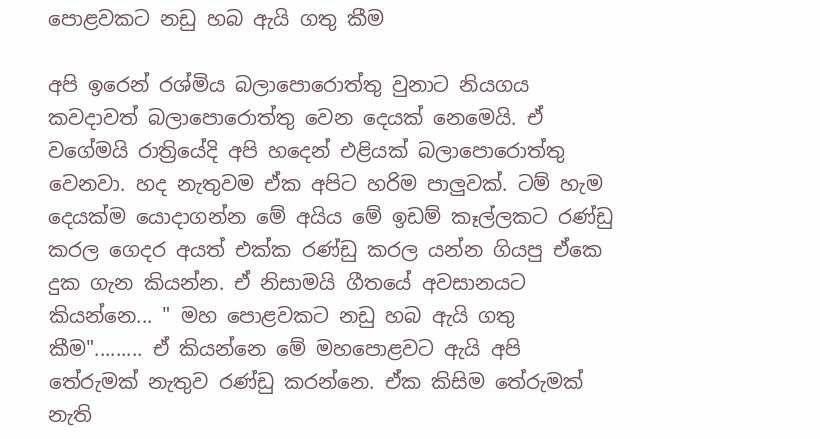පොළවකට නඩු හබ ඇයි ගතු කීම

අපි ඉරෙන් රශ්මිය බලාපොරොත්තු වුනාට නියගය කවදාවත් බලාපොරොත්තු වෙන දෙයක් නෙමෙයි. ඒ වගේමයි රාත්‍රියේදි අපි හදෙන් එළියක් බලාපොරොත්තු වෙනවා. හද නැතුවම ඒක අපිට හරිම පාලුවක්. ටම් හැම දෙයක්ම යොදාගන්න මේ අයිය මේ ඉඩම් කෑල්ලකට රණ්ඩු කරල ගෙදර අයත් එක්ක රණ්ඩු කරල යන්න ගියපු ඒකෙ දුක ගැන කියන්න. ඒ නිසාමයි ගීතයේ අවසානයට කියන්නෙ... " මහ පොළවකට නඩු හබ ඇයි ගතු කීම"......... ඒ කියන්නෙ මේ මහපොළවට ඇයි අපි තේරුමක් නැතුව රණ්ඩු කරන්නෙ. ඒක කිසිම තේරුමක් නැති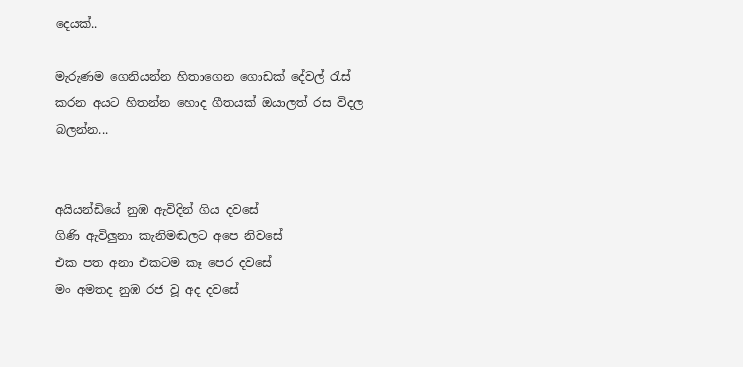දෙයක්..

මැරුණම ගෙනියන්න හිතාගෙන ගොඩක් දේවල් රැස් කරන අයට හිතන්න හොද ගීතයක් ඔයාලත් රස විදල බලන්න...


අයියන්ඩියේ නුඹ ඇවිදින් ගිය දවසේ
ගිණි ඇවිලුනා කැනිමඬලට අපෙ නිවසේ
එක පත අනා එකටම කෑ පෙර දවසේ
මං අමතද නුඹ රජ වූ අද දවසේ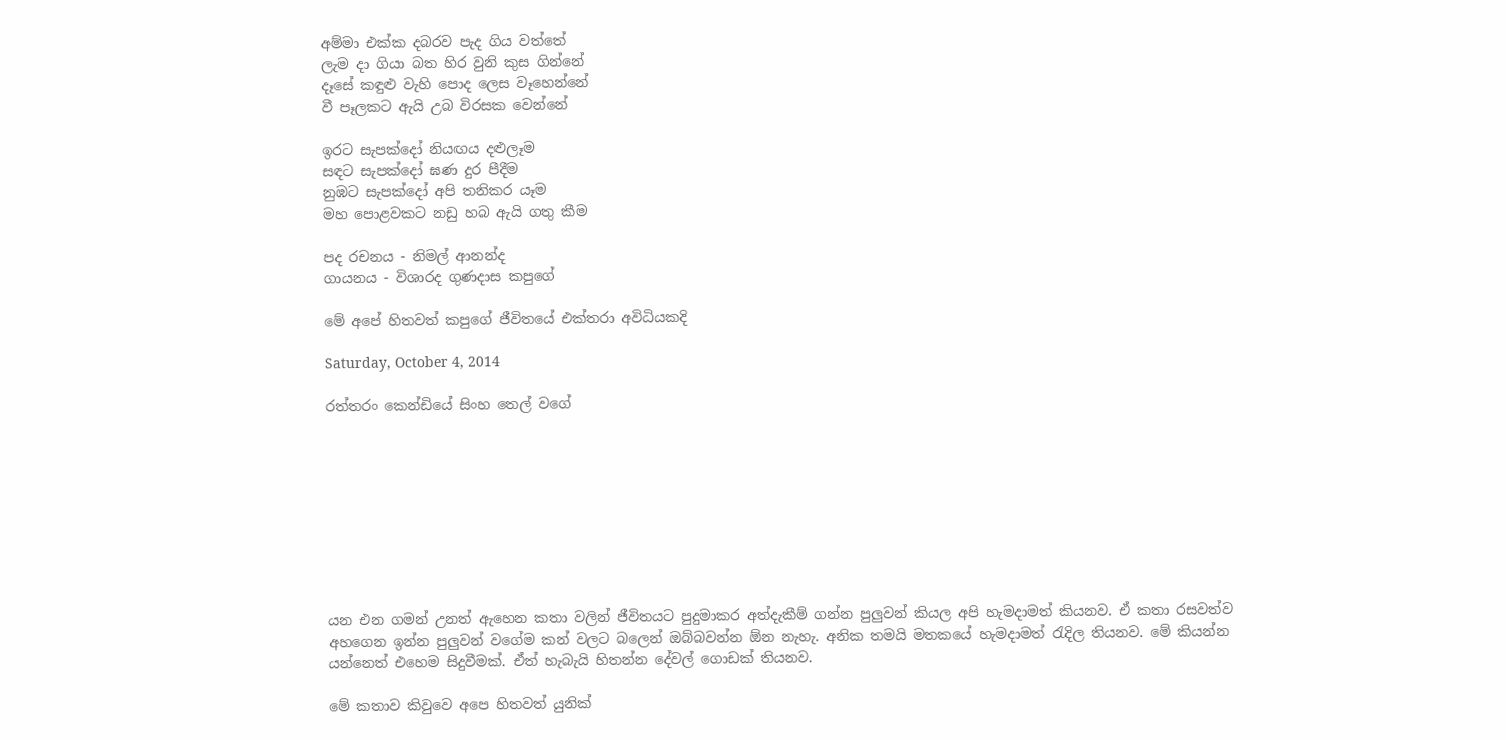අම්මා එක්ක දබරව පැද ගිය වත්තේ
ලැම දා ගියා බත හිර වුනි කුස ගින්නේ
දෑසේ කඳුළු වැහි පොද ලෙස වෑහෙන්නේ
වී පෑලකට ඇයි උබ විරසක වෙන්නේ

ඉරට සැපක්දෝ නියඟය දළුලෑම
සඳට සැපක්දෝ ඝණ දුර පීදීම
නුඹට සැපක්දෝ අපි තනිකර යෑම
මහ පොළවකට නඩු හබ ඇයි ගතු කීම

පද රචනය - නිමල් ආනන්ද
ගායනය - විශාරද ගුණදාස කපුගේ

මේ අපේ හිතවත් කපුගේ ජීවිතයේ එක්තරා අවිධියකදි

Saturday, October 4, 2014

රත්තරං කෙන්ඩියේ සිංහ තෙල් වගේ









යන එන ගමන් උනත් ඇහෙන කතා වලින් ජීවිතයට පුදුමාකර අත්දැකීම් ගන්න පුලුවන් කියල අපි හැමදාමත් කියනව. ඒ කතා රසවත්ව අහගෙන ඉන්න පුලුවන් වගේම කන් වලට බලෙන් ඔබ්බවන්න ඕන නැහැ. අනික තමයි මතකයේ හැමදාමත් රැදිල තියනව. මේ කියන්න යන්නෙත් එහෙම සිදුවීමක්. ඒත් හැබැයි හිතන්න දේවල් ගොඩක් තියනව.

මේ කතාව කිවුවෙ අපෙ හිතවත් යුනික්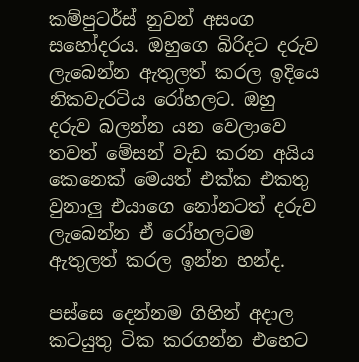කම්පුටර්ස් නුවන් අසංග සහෝදරය. ඔහුගෙ බිරිදට දරුව ලැබෙන්න ඇතුලත් කරල ඉදියෙ නිකවැරටිය රෝහලට. ඔහු දරුව බලන්න යන වෙලාවෙ තවත් මේසන් වැඩ කරන අයිය කෙනෙක් මෙයත් එක්ක එකතු වුනාලු එයාගෙ නෝනටත් දරුව ලැබෙන්න ඒ රෝහලටම ඇතුලත් කරල ඉන්න හන්ද.

පස්සෙ දෙන්නම ගිහින් අදාල කටයුතු ටික කරගන්න එහෙට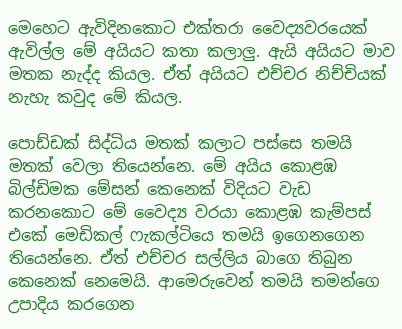මෙහෙට ඇවිදිනකොට එක්තරා වෛද්‍යවරයෙක් ඇවිල්ල මේ අයියට කතා කලාලු. ඇයි අයියට මාව මතක නැද්ද කියල. ඒත් අයියට එච්චර නිච්චියක් නැහැ කවුද මේ කියල.

පොඩ්ඩක් සිද්ධිය මතක් කලාට පස්සෙ තමයි මතක් වෙලා තියෙන්නෙ. මේ අයිය කොළඹ බිල්ඩිමක මේසන් කෙනෙක් විදියට වැඩ කරනකොට මේ වෛද්‍ය වරයා කොළඹ කැම්පස් එකේ මෙඩිකල් ෆැකල්ටියෙ තමයි ඉගෙනගෙන තියෙන්නෙ. ඒත් එච්චර සල්ලිය බාගෙ තිබුන කෙනෙක් නෙමෙයි. ආමෙරුවෙන් තමයි තමන්ගෙ උපාදිය කරගෙන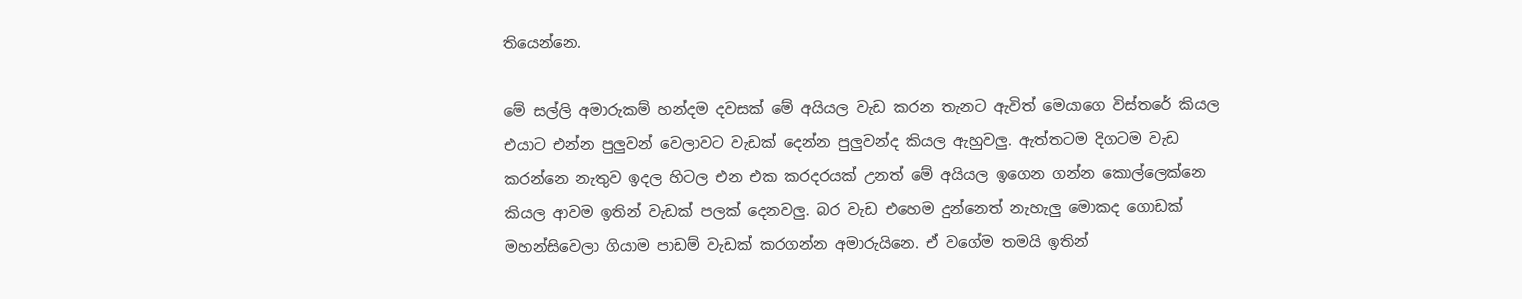තියෙන්නෙ.

මේ සල්ලි අමාරුකම් හන්දම දවසක් මේ අයියල වැඩ කරන තැනට ඇවිත් මෙයාගෙ විස්තරේ කියල එයාට එන්න පුලුවන් වෙලාවට වැඩක් දෙන්න පුලුවන්ද කියල ඇහුවලු. ඇත්තටම දිගටම වැඩ කරන්නෙ නැතුව ඉදල හිටල එන එක කරදරයක් උනත් මේ අයියල ඉගෙන ගන්න කොල්ලෙක්නෙ කියල ආවම ඉතින් වැඩක් පලක් දෙනවලු. බර වැඩ එහෙම දුන්නෙත් නැහැලු මොකද ගොඩක් මහන්සිවෙලා ගියාම පාඩම් වැඩක් කරගන්න අමාරුයිනෙ. ඒ වගේම තමයි ඉතින්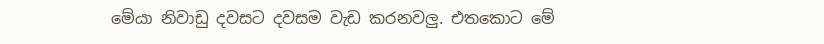මේයා නිවාඩු දවසට දවසම වැඩ කරනවලු. එතකොට මේ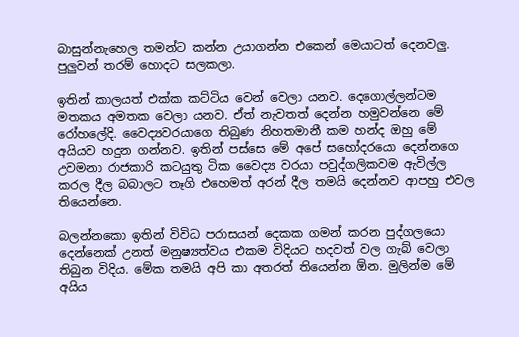බාසුන්නැහෙල තමන්ට කන්න උයාගන්න එකෙන් මෙයාටත් දෙනවලු. පුලුවන් තරම් හොදට සලකලා.

ඉතින් කාලයත් එක්ක කට්ටිය වෙන් වෙලා යනව. දෙගොල්ලන්ටම මතකය අමතක වෙලා යනව. ඒත් නැවතත් දෙන්න හමුවන්නෙ මේ රෝහලේදි. වෛද්‍යවරයාගෙ තිබුණ නිහතමානී කම හන්ද ඔහු මේ අයියව හදුන ගන්නව. ඉතින් පස්සෙ මේ අපේ සහෝදරයො දෙන්නගෙ උවමනා රාජකාරි කටයුතු ටික වෛද්‍ය වරයා පවුද්ගලිකවම ඇවිල්ල කරල දීල බබාලට තෑගි එහෙමත් අරන් දීල තමයි දෙන්නව ආපහු එවල තියෙන්නෙ.

බලන්නකො ඉතින් විවිධ පරාසයන් දෙකක ගමන් කරන පුද්ගලයො දෙන්නෙක් උනත් මනුෂ්‍යත්වය එකම විදියට හදවත් වල ගැබ් වෙලා තිබුන විදිය. මේක තමයි අපි කා අතරත් තියෙන්න ඕන. මුලින්ම මේ අයිය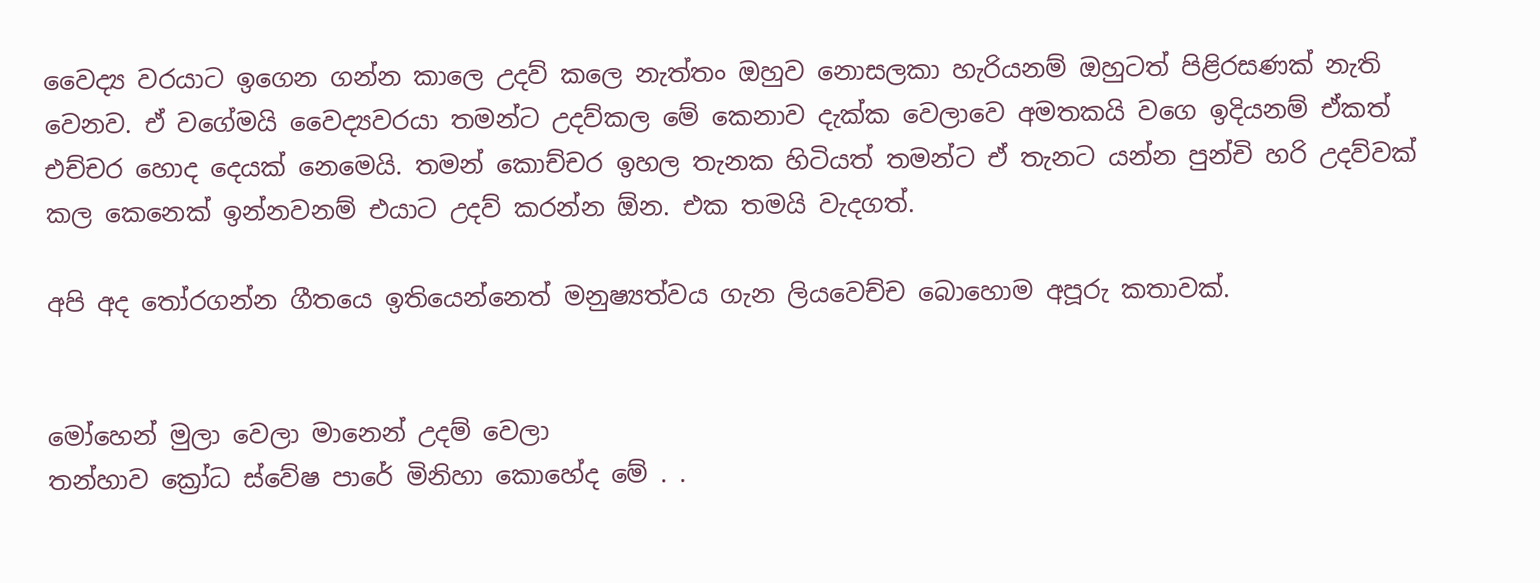වෛද්‍ය වරයාට ඉගෙන ගන්න කාලෙ උදව් කලෙ නැත්තං ඔහුව නොසලකා හැරියනම් ඔහුටත් පිළිරසණක් නැති වෙනව. ඒ වගේමයි වෛද්‍යවරයා තමන්ට උදව්කල මේ කෙනාව දැක්ක වෙලාවෙ අමතකයි වගෙ ඉදියනම් ඒකත් එච්චර හොද දෙයක් නෙමෙයි. තමන් කොච්චර ඉහල තැනක හිටියත් තමන්ට ඒ තැනට යන්න පුන්චි හරි උදව්වක් කල කෙනෙක් ඉන්නවනම් එයාට උදව් කරන්න ඕන. එක තමයි වැදගත්.

අපි අද තෝරගන්න ගීතයෙ ඉතියෙන්නෙත් මනුෂ්‍යත්වය ගැන ලියවෙච්ච බොහොම අපූරු කතාවක්.


මෝහෙන් මුලා වෙලා මානෙන් උදම් වෙලා
තන්හාව ක්‍රෝධ ස්වේෂ පාරේ මිනිහා කොහේද මේ . .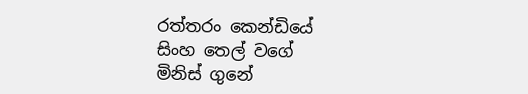රත්තරං කෙන්ඩියේ
සිංහ තෙල් වගේ
මිනිස් ගුනේ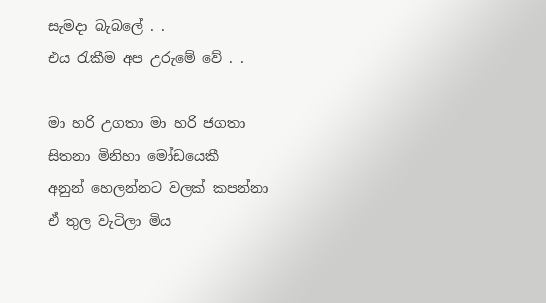සැමදා බැබලේ . .
එය රැකීම අප උරුමේ වේ . .

මා හරි උගතා මා හරි ජගතා
සිතනා මිනිහා මෝඩයෙකී
අනුන් හෙලන්නට වලක් කපන්නා
ඒ තුල වැටිලා මිය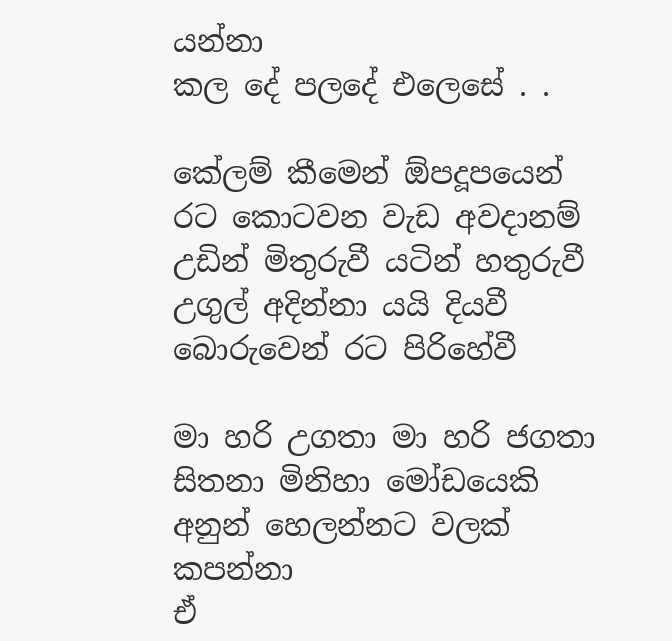යන්නා
කල දේ පලදේ එලෙසේ . .

කේලම් කීමෙන් ඕපදූපයෙන්
රට කොටවන වැඩ අවදානම්
උඩින් මිතුරුවී යටින් හතුරුවී
උගුල් අදින්නා යයි දියවී
බොරුවෙන් රට පිරිහේවී

මා හරි උගතා මා හරි ජගතා
සිතනා මිනිහා මෝඩයෙකි
අනුන් හෙලන්නට වලක් කපන්නා
ඒ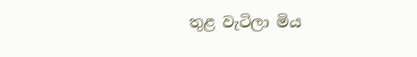තුළ වැටිලා මිය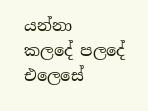යන්නා
කලදේ පලදේ එලෙසේ